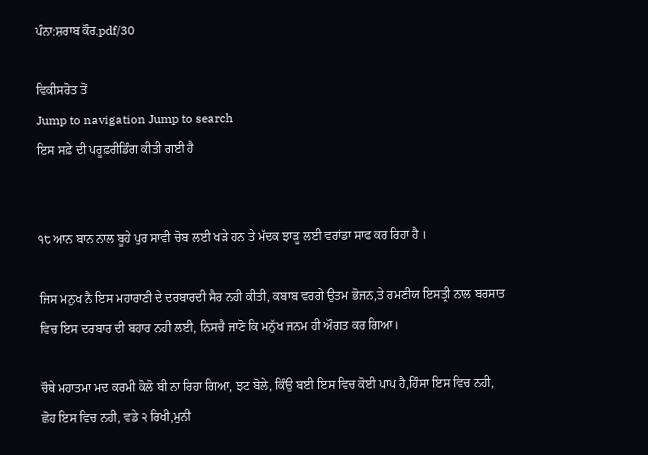ਪੰਨਾ:ਸ਼ਰਾਬ ਕੌਰ.pdf/30

ਵਿਕੀਸਰੋਤ ਤੋਂ
Jump to navigation Jump to search
ਇਸ ਸਫ਼ੇ ਦੀ ਪਰੂਫ਼ਰੀਡਿੰਗ ਕੀਤੀ ਗਈ ਹੈ


੧੮ ਆਨ ਬਾਨ ਨਾਲ ਬੂਹੇ ਪੁਰ ਸਾਵੀ ਚੋਬ ਲਈ ਖੜੇ ਹਨ ਤੇ ਮੱਦਕ ਝਾੜੂ ਲਈ ਵਰਾਂਡਾ ਸਾਫ ਕਰ ਰਿਹਾ ਹੈ ।

ਜਿਸ ਮਨੁਖ ਨੈ ਇਸ ਮਹਾਰਾਣੀ ਦੇ ਦਰਬਾਰਦੀ ਸੈਰ ਨਹੀ ਕੀਤੀ, ਕਬਾਬ ਵਰਗੇ ਉਤਮ ਭੋਜਨ,ਤੇ ਰਮਣੀਯ ਇਸਤ੍ਰੀ ਨਾਲ ਬਰਸਾਤ ਵਿਚ ਇਸ ਦਰਬਾਰ ਦੀ ਬਹਾਰ ਨਹੀ ਲਈ, ਨਿਸਚੈ ਜਾਣੋ ਕਿ ਮਨੁੱਖ ਜਨਮ ਹੀ ਔਗਤ ਕਰ ਗਿਆ।

ਚੌਥੇ ਮਹਾਤਮਾ ਮਦ ਕਰਮੀ ਕੋਲੋ ਬੀ ਨਾ ਰਿਹਾ ਗਿਆ, ਝਟ ਬੋਲੇ, ਕਿੰਉ ਬਈ ਇਸ ਵਿਚ ਕੋਈ ਪਾਪ ਹੈ,ਹਿੰਸਾ ਇਸ ਵਿਚ ਨਹੀ, ਛੋਹ ਇਸ ਵਿਚ ਨਹੀ, ਵਡੇ ੨ ਰਿਖੀ,ਮੁਨੀ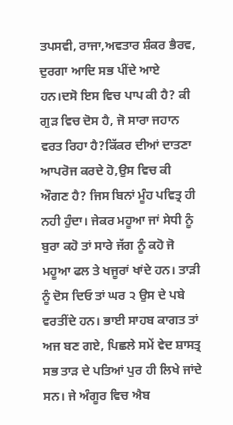ਤਪਸਵੀ, ਰਾਜਾ,ਅਵਤਾਰ ਸ਼ੰਕਰ ਭੈਰਵ, ਦੁਰਗਾ ਆਦਿ ਸਭ ਪੀਂਦੇ ਆਏ ਹਨ।ਦਸੋ ਇਸ ਵਿਚ ਪਾਪ ਕੀ ਹੈ? ਕੀ ਗੁੜ ਵਿਚ ਦੋਸ ਹੈ, ਜੋ ਸਾਰਾ ਜਹਾਨ ਵਰਤ ਰਿਹਾ ਹੈ?ਕਿੱਕਰ ਦੀਆਂ ਦਾਤਣਾ ਆਪਰੋਜ ਕਰਦੇ ਹੋ,ਉਸ ਵਿਚ ਕੀ ਔਗਣ ਹੈ? ਜਿਸ ਬਿਨਾਂ ਮੂੰਹ ਪਵਿਤ੍ਰ ਹੀ ਨਹੀ ਹੁੰਦਾ। ਜੇਕਰ ਮਹੂਆ ਜਾਂ ਸੇਧੀ ਨੂੰ ਬੁਰਾ ਕਹੋ ਤਾਂ ਸਾਰੇ ਜੱਗ ਨੂੰ ਕਹੋ ਜੋ ਮਹੂਆ ਫਲ ਤੇ ਖਜੂਰਾਂ ਖਾਂਦੇ ਹਨ। ਤਾੜੀ ਨੂੰ ਦੋਸ ਦਿਓ ਤਾਂ ਘਰ ੨ ਉਸ ਦੇ ਪਬੇ ਵਰਤੀਂਦੇ ਹਨ। ਭਾਈ ਸਾਹਬ ਕਾਗਤ ਤਾਂ ਅਜ ਬਣ ਗਏ, ਪਿਛਲੇ ਸਮੇਂ ਵੇਦ ਸ਼ਾਸਤ੍ਰ ਸਭ ਤਾੜ ਦੇ ਪਤਿਆਂ ਪੁਰ ਹੀ ਲਿਖੇ ਜਾਂਦੇ ਸਨ। ਜੇ ਅੰਗੂਰ ਵਿਚ ਐਬ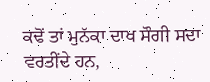ਕਢੋਂ ਤਾਂ ਮੁਨੱਕਾ ਦਾਖ ਸੌਗੀ ਸਦਾ ਵਰਤੀਂਦੇ ਹਨ,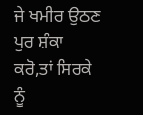ਜੇ ਖਮੀਰ ਉਠਣ ਪੁਰ ਸ਼ੰਕਾ ਕਰੋ,ਤਾਂ ਸਿਰਕੇ ਨੂੰ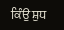ਕਿੰਉ ਸ਼ੁਧ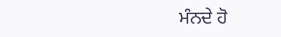ਮੰਨਦੇ ਹੋ